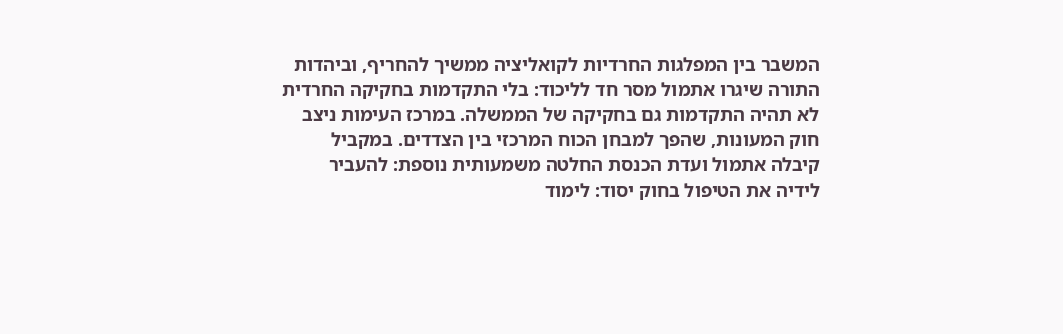המשבר בין המפלגות החרדיות לקואליציה ממשיך להחריף, וביהדות התורה שיגרו אתמול מסר חד לליכוד: בלי התקדמות בחקיקה החרדית לא תהיה התקדמות גם בחקיקה של הממשלה. במרכז העימות ניצב חוק המעונות, שהפך למבחן הכוח המרכזי בין הצדדים. במקביל קיבלה אתמול ועדת הכנסת החלטה משמעותית נוספת: להעביר לידיה את הטיפול בחוק יסוד: לימוד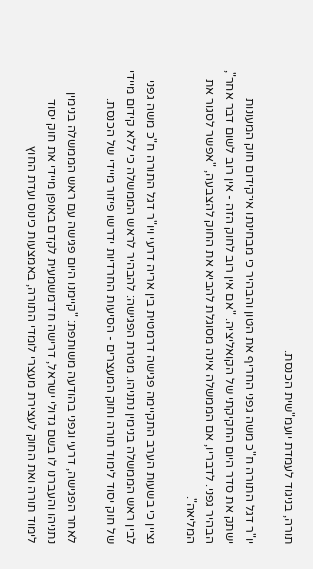תורה, בניגוד לעמדת יועמ"שית הכנסת.

יו"ר דגל התורה ח"כ משה גפני החריף את הטון והבהיר כי מבחינתו אי־קידום חוק המעונות ישתק את סדר היום החקיקתי של הקואליציה. "אם אין רוב לחוק הזה - אין רוב לשום דבר אחר", הבהיר גפני. לדבריו, אם הממשלה אינה מסוגלת להביא את החוק להצבעה, "אפשר לסגור את המליאה".

נציין כי בשעות הערב התקיימה פגישה דרמטית בין אריה דרעי ויו"ר דגל התורה ח"כ משה גפני לבין ראש הממשלה בנימין נתניהו. מטרת הפגישה: להבהיר לראש הממשלה כי ללא קידום מיידי של חוק יסוד לימוד תורה וחוק המעצרים - הסיעות החרדיות ידרשו פיזור מיידי של הכנסת.

לאחר הפגישה, דרעי וגפני בהודעה משותפת: "קיימנו היום פגישה עם ראש הממשלה בנימין נתניהו והעברנו לו בשם גדולי ישראל, דרישה חד־משמעית לקדם באופן מיידי את חוק יסוד לימוד תורה ואת החוק לעצירת מעצרי לומדי התורה, באמצעות כינוס ועדת החוץ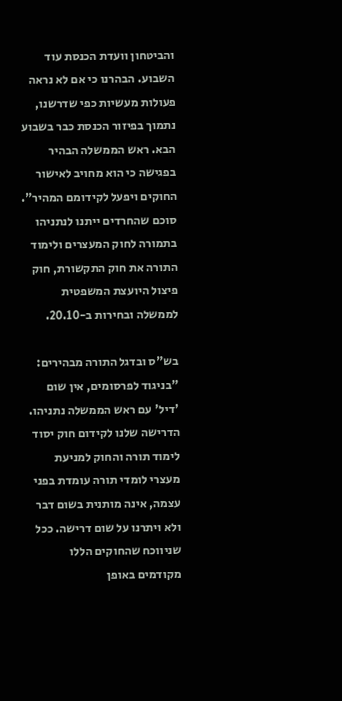והביטחון וועדת הכנסת עוד השבוע. הבהרנו כי אם לא נראה פעולות מעשיות כפי שדרשנו, נתמוך בפיזור הכנסת כבר בשבוע הבא. ראש הממשלה הבהיר בפגישה כי הוא מחויב לאישור החוקים ויפעל לקידומם המהיר". סוכם שהחרדים ייתנו לנתניהו בתמורה לחוק המעצרים ולימוד התורה את חוק התקשורת, חוק פיצול היועצת המשפטית לממשלה ובחירות ב-20.10.

בש"ס ובדגל התורה מבהירים: "בניגוד לפרסומים, אין שום 'דיל' עם ראש הממשלה נתניהו. הדרישה שלנו לקידום חוק יסוד לימוד תורה והחוק למניעת מעצרי לומדי תורה עומדת בפני עצמה, אינה מותנית בשום דבר ולא ויתרנו על שום דרישה. ככל שניווכח שהחוקים הללו מקודמים באופן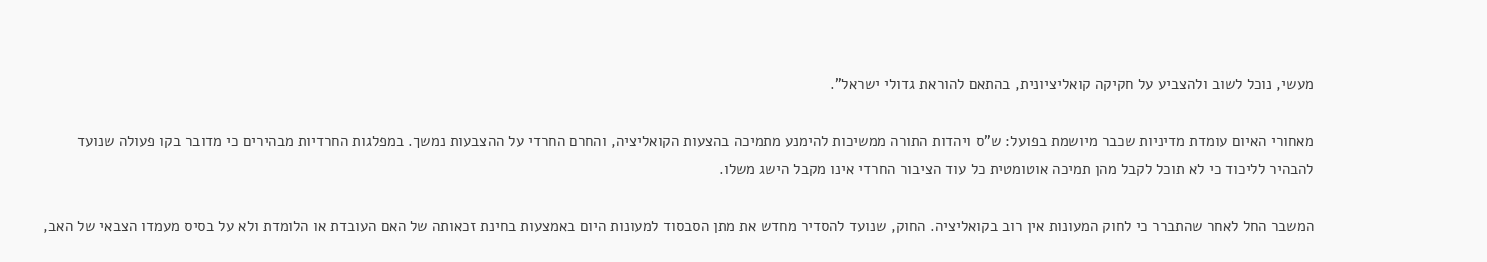מעשי, נוכל לשוב ולהצביע על חקיקה קואליציונית, בהתאם להוראת גדולי ישראל".

מאחורי האיום עומדת מדיניות שכבר מיושמת בפועל: ש"ס ויהדות התורה ממשיכות להימנע מתמיכה בהצעות הקואליציה, והחרם החרדי על ההצבעות נמשך. במפלגות החרדיות מבהירים כי מדובר בקו פעולה שנועד להבהיר לליכוד כי לא תוכל לקבל מהן תמיכה אוטומטית כל עוד הציבור החרדי אינו מקבל הישג משלו.

המשבר החל לאחר שהתברר כי לחוק המעונות אין רוב בקואליציה. החוק, שנועד להסדיר מחדש את מתן הסבסוד למעונות היום באמצעות בחינת זכאותה של האם העובדת או הלומדת ולא על בסיס מעמדו הצבאי של האב,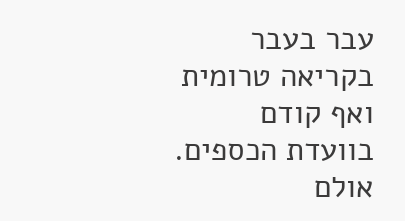עבר בעבר בקריאה טרומית ואף קודם בוועדת הכספים. אולם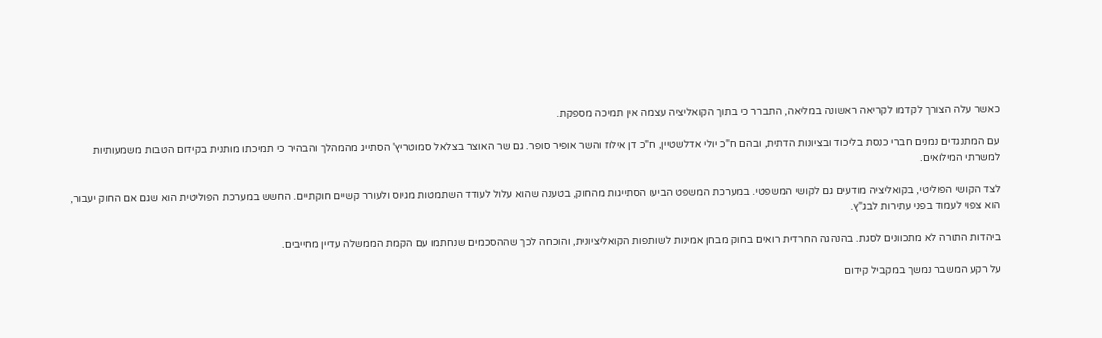כאשר עלה הצורך לקדמו לקריאה ראשונה במליאה, התברר כי בתוך הקואליציה עצמה אין תמיכה מספקת.

עם המתנגדים נמנים חברי כנסת בליכוד ובציונות הדתית, ובהם ח"כ יולי אדלשטיין, ח"כ דן אילוז והשר אופיר סופר. גם שר האוצר בצלאל סמוטריץ' הסתייג מהמהלך והבהיר כי תמיכתו מותנית בקידום הטבות משמעותיות למשרתי המילואים.

לצד הקושי הפוליטי, בקואליציה מודעים גם לקושי המשפטי. במערכת המשפט הביעו הסתייגות מהחוק, בטענה שהוא עלול לעודד השתמטות מגיוס ולעורר קשיים חוקתיים. החשש במערכת הפוליטית הוא שגם אם החוק יעבור, הוא צפוי לעמוד בפני עתירות לבג"ץ.

ביהדות התורה לא מתכוונים לסגת. בהנהגה החרדית רואים בחוק מבחן אמינות לשותפות הקואליציונית, והוכחה לכך שההסכמים שנחתמו עם הקמת הממשלה עדיין מחייבים.

על רקע המשבר נמשך במקביל קידום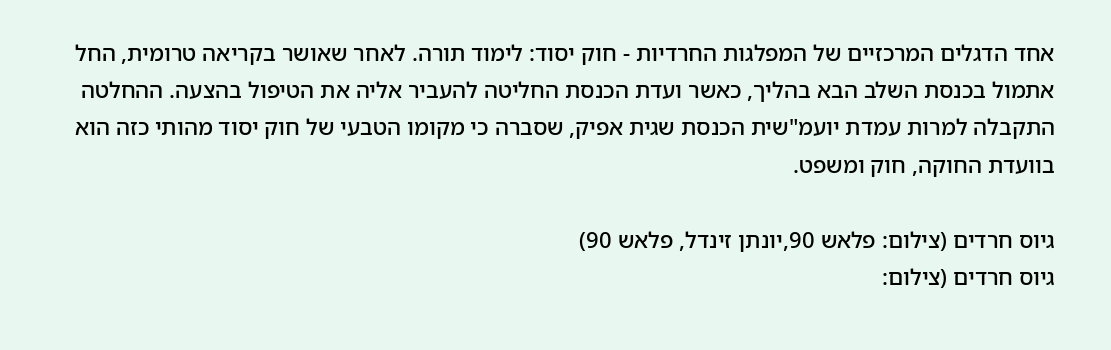אחד הדגלים המרכזיים של המפלגות החרדיות - חוק יסוד: לימוד תורה. לאחר שאושר בקריאה טרומית, החל אתמול בכנסת השלב הבא בהליך, כאשר ועדת הכנסת החליטה להעביר אליה את הטיפול בהצעה. ההחלטה התקבלה למרות עמדת יועמ"שית הכנסת שגית אפיק, שסברה כי מקומו הטבעי של חוק יסוד מהותי כזה הוא בוועדת החוקה, חוק ומשפט.

גיוס חרדים (צילום: פלאש 90,יונתן זינדל, פלאש 90)
גיוס חרדים (צילום: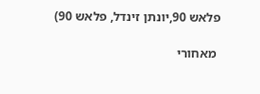פלאש 90,יונתן זינדל, פלאש 90)

 מאחורי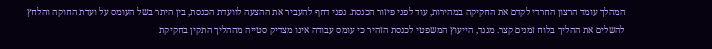המהלך עומד הרצון החרדי לקדם את החקיקה במהירות, עוד לפני פיזור הכנסת. גפני דחף להעביר את ההצעה לוועדת הכנסת, בין היתר בשל העומס על ועדת החוקה והלחץ להשלים את ההליך בלוח זמנים קצר. מנגד, הייעוץ המשפטי לכנסת הזהיר כי עומס עבודה אינו מצדיק סטייה מההליך התקין בחקיקת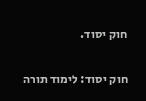חוק יסוד.

חוק יסוד: לימוד תורה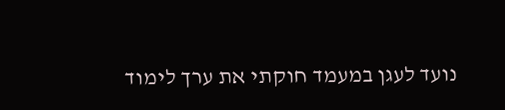נועד לעגן במעמד חוקתי את ערך לימוד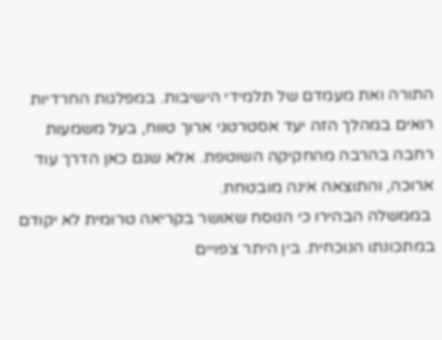התורה ואת מעמדם של תלמידי הישיבות. במפלגות החרדיות רואים במהלך הזה יעד אסטרטגי ארוך טווח, בעל משמעות רחבה בהרבה מהחקיקה השוטפת. אלא שגם כאן הדרך עוד ארוכה, והתוצאה אינה מובטחת.
 בממשלה הבהירו כי הנוסח שאושר בקריאה טרומית לא יקודם במתכונתו הנוכחית. בין היתר צפויים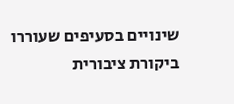שינויים בסעיפים שעוררו ביקורת ציבורית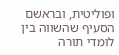ופוליטית, ובראשם הסעיף שהשווה בין לומדי תורה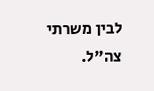לבין משרתי צה"ל.